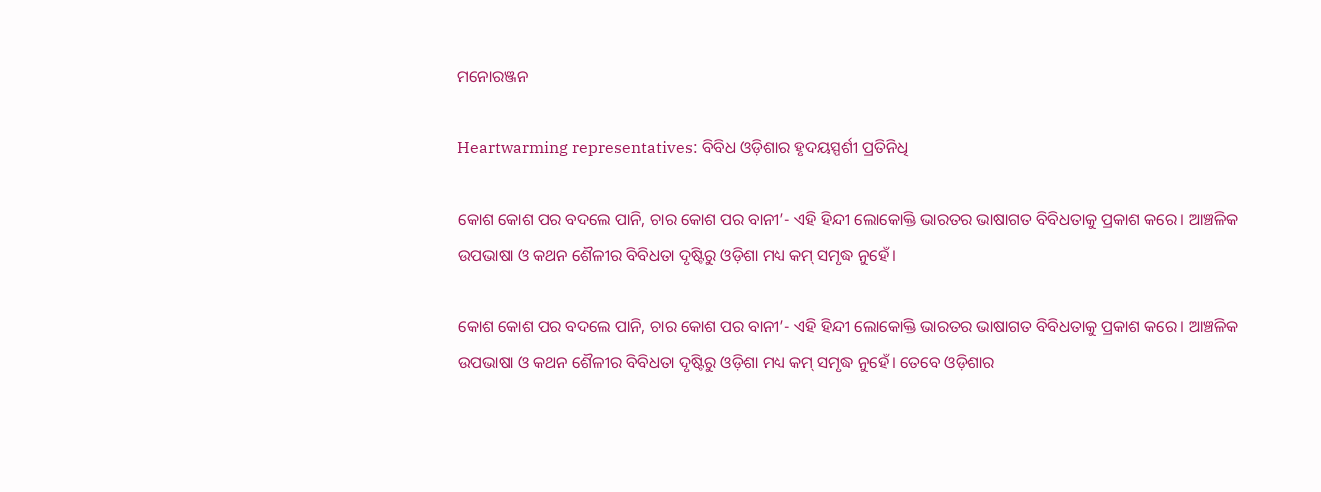ମନୋରଞ୍ଜନ

Heartwarming representatives: ବିବିଧ ଓଡ଼ିଶାର ହୃଦୟସ୍ପର୍ଶୀ ପ୍ରତିନିଧି

କୋଶ କୋଶ ପର ବଦଲେ ପାନି, ଚାର କୋଶ ପର ବାନୀ’- ଏହି ହିନ୍ଦୀ ଲୋକୋକ୍ତି ଭାରତର ଭାଷାଗତ ବିବିଧତାକୁ ପ୍ରକାଶ କରେ। ଆଞ୍ଚଳିକ ଉପଭାଷା ଓ କଥନ ଶୈଳୀର ବିବିଧତା ଦୃଷ୍ଟିରୁ ଓଡ଼ିଶା ମଧ୍ୟ କମ୍‌ ସମୃଦ୍ଧ ନୁହେଁ।

କୋଶ କୋଶ ପର ବଦଲେ ପାନି, ଚାର କୋଶ ପର ବାନୀ’- ଏହି ହିନ୍ଦୀ ଲୋକୋକ୍ତି ଭାରତର ଭାଷାଗତ ବିବିଧତାକୁ ପ୍ରକାଶ କରେ। ଆଞ୍ଚଳିକ ଉପଭାଷା ଓ କଥନ ଶୈଳୀର ବିବିଧତା ଦୃଷ୍ଟିରୁ ଓଡ଼ିଶା ମଧ୍ୟ କମ୍‌ ସମୃଦ୍ଧ ନୁହେଁ। ତେବେ ଓଡ଼ିଶାର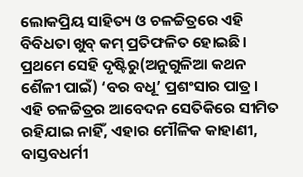ଲୋକପ୍ରିୟ ସାହିତ୍ୟ ଓ ଚଳଚ୍ଚିତ୍ରରେ ଏହି ବିବିଧତା ଖୁବ୍ କମ୍ ପ୍ରତିଫଳିତ ହୋଇଛି। ପ୍ରଥମେ ସେହି ଦୃଷ୍ଟିରୁ(ଅନୁଗୁଳିଆ କଥନ ଶୈଳୀ ପାଇଁ) ‘ବର ବଧୂ’ ପ୍ରଶଂସାର ପାତ୍ର। ଏହି ଚଳଚ୍ଚିତ୍ରର ଆବେଦନ ସେତିକିରେ ସୀମିତ ରହିଯାଇ ନାହିଁ, ଏହାର ମୌଳିକ କାହାଣୀ, ବାସ୍ତବଧର୍ମୀ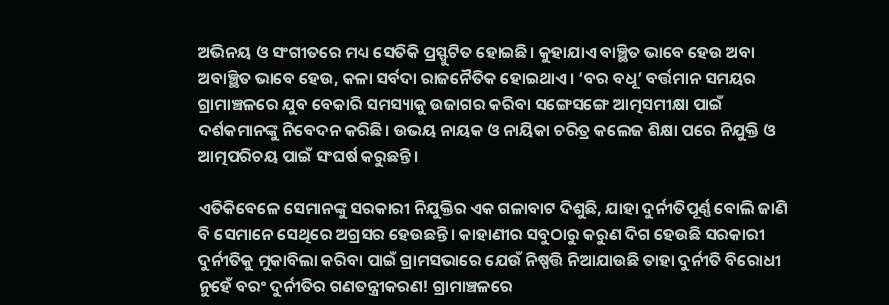ଅଭିନୟ ଓ ସଂଗୀତରେ ମଧ୍ୟ ସେତିକି ପ୍ରସ୍ଫୁଟିତ ହୋଇଛି। କୁହାଯାଏ ବାଞ୍ଛିତ ଭାବେ ହେଉ ଅବା ଅବାଞ୍ଛିତ ଭାବେ ହେଉ, କଳା ସର୍ବଦା ରାଜନୈତିକ ହୋଇଥାଏ। ‘ବର ବଧୂ’ ବର୍ତ୍ତମାନ ସମୟର ଗ୍ରାମାଞ୍ଚଳରେ ଯୁବ ବେକାରି ସମସ୍ୟାକୁ ଉଜାଗର କରିବା ସଙ୍ଗେସଙ୍ଗେ ଆତ୍ମସମୀକ୍ଷା ପାଇଁ ଦର୍ଶକମାନଙ୍କୁ ନିବେଦନ କରିଛି। ଉଭୟ ନାୟକ ଓ ନାୟିକା ଚରିତ୍ର କଲେଜ ଶିକ୍ଷା ପରେ ନିଯୁକ୍ତି ଓ ଆତ୍ମପରିଚୟ ପାଇଁ ସଂଘର୍ଷ କରୁଛନ୍ତି।

ଏତିକିବେଳେ ସେମାନଙ୍କୁ ସରକାରୀ ନିଯୁକ୍ତିର ଏକ ଗଳାବାଟ ଦିଶୁଛି, ଯାହା ଦୁର୍ନୀତିପୂର୍ଣ୍ଣ ବୋଲି ଜାଣି ବି ସେମାନେ ସେଥିରେ ଅଗ୍ରସର ହେଉଛନ୍ତି। କାହାଣୀର ସବୁଠାରୁ କରୁଣ ଦିଗ ହେଉଛି ସରକାରୀ ଦୁର୍ନୀତିକୁ ମୁକାବିଲା କରିବା ପାଇଁ ଗ୍ରାମସଭାରେ ଯେଉଁ ନିଷ୍ପତ୍ତି ନିଆଯାଉଛି ତାହା ଦୁର୍ନୀତି ବିରୋଧୀ ନୁହେଁ ବରଂ ଦୁର୍ନୀତିର ଗଣତନ୍ତ୍ରୀକରଣ! ଗ୍ରାମାଞ୍ଚଳରେ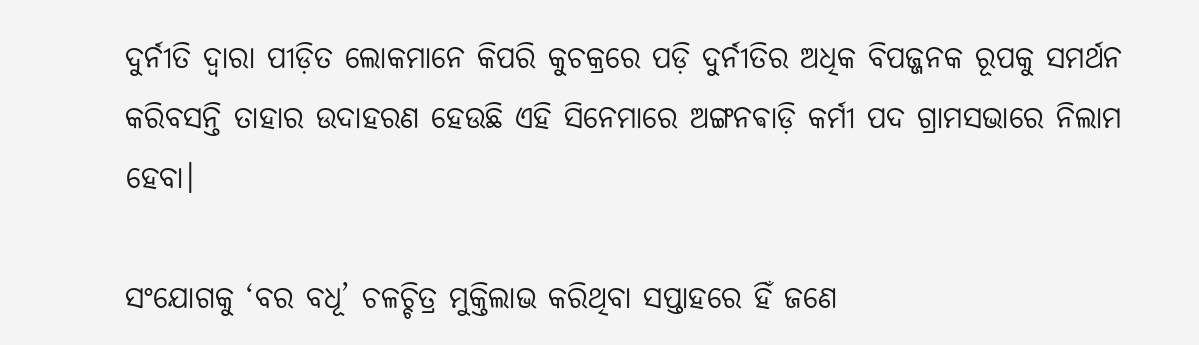ଦୁର୍ନୀତି ଦ୍ବାରା ପୀଡ଼ିତ ଲୋକମାନେ କିପରି କୁଚକ୍ରରେ ପଡ଼ି ଦୁର୍ନୀତିର ଅଧିକ ବିପଜ୍ଜନକ ରୂପକୁ ସମର୍ଥନ କରିବସନ୍ତି ତାହାର ଉଦାହରଣ ହେଉଛି ଏହି ସିନେମାରେ ଅଙ୍ଗନଵାଡ଼ି କର୍ମୀ ପଦ ଗ୍ରାମସଭାରେ ନିଲାମ ହେବା।

ସଂଯୋଗକୁ ‘ବର ବଧୂ’ ଚଳଚ୍ଚିତ୍ର ମୁକ୍ତିଲାଭ କରିଥିବା ସପ୍ତାହରେ ହିଁ ଜଣେ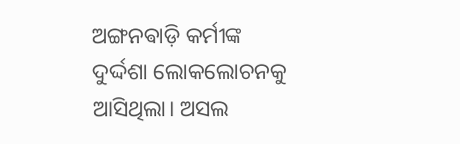ଅଙ୍ଗନଵାଡ଼ି କର୍ମୀଙ୍କ ଦୁର୍ଦ୍ଦଶା ଲୋକଲୋଚନକୁ ଆସିଥିଲା। ଅସଲ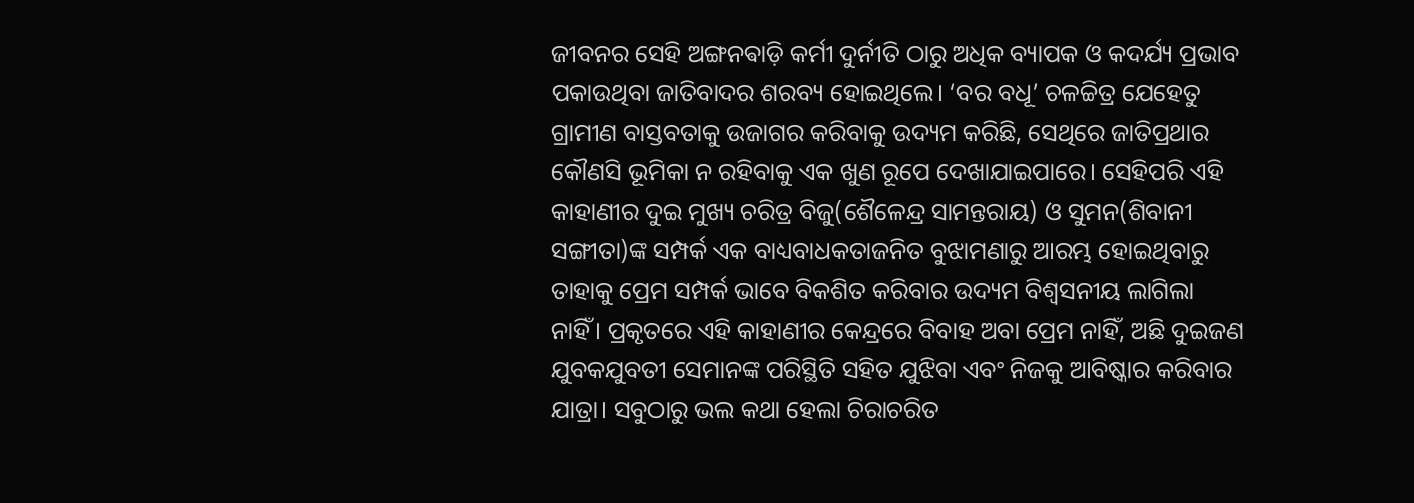ଜୀବନର ସେହି ଅଙ୍ଗନଵାଡ଼ି କର୍ମୀ ଦୁର୍ନୀତି ଠାରୁ ଅଧିକ ବ୍ୟାପକ ଓ କଦର୍ଯ୍ୟ ପ୍ରଭାବ ପକାଉଥିବା ଜାତିବାଦର ଶରବ୍ୟ ହୋଇଥିଲେ। ‘ବର ବଧୂ’ ଚଳଚ୍ଚିତ୍ର ଯେହେତୁ ଗ୍ରାମୀଣ ବାସ୍ତବତାକୁ ଉଜାଗର କରିବାକୁ ଉଦ୍ୟମ କରିଛି, ସେଥିରେ ଜାତିପ୍ରଥାର କୌଣସି ଭୂମିକା ନ ରହିବାକୁ ଏକ ଖୁଣ ରୂପେ ଦେଖାଯାଇପାରେ। ସେହିପରି ଏହି କାହାଣୀର ଦୁଇ ମୁଖ୍ୟ ଚରିତ୍ର ବିଜୁ(ଶୈଳେନ୍ଦ୍ର ସାମନ୍ତରାୟ) ଓ ସୁମନ(ଶିବାନୀ ସଙ୍ଗୀତା)ଙ୍କ ସମ୍ପର୍କ ଏକ ବାଧ୍ୟବାଧକତାଜନିତ ବୁଝାମଣାରୁ ଆରମ୍ଭ ହୋଇଥିବାରୁ ତାହାକୁ ପ୍ରେମ ସମ୍ପର୍କ ଭାବେ ବିକଶିତ କରିବାର ଉଦ୍ୟମ ବିଶ୍ବସନୀୟ ଲାଗିଲା ନାହିଁ। ପ୍ରକୃତରେ ଏହି କାହାଣୀର କେନ୍ଦ୍ରରେ ବିବାହ ଅବା ପ୍ରେମ ନାହିଁ, ଅଛି ଦୁଇଜଣ ଯୁବକଯୁବତୀ ସେମାନଙ୍କ ପରିସ୍ଥିତି ସହିତ ଯୁଝିବା ଏବଂ ନିଜକୁ ଆବିଷ୍କାର କରିବାର ଯାତ୍ରା। ସବୁଠାରୁ ଭଲ କଥା ହେଲା ଚିରାଚରିତ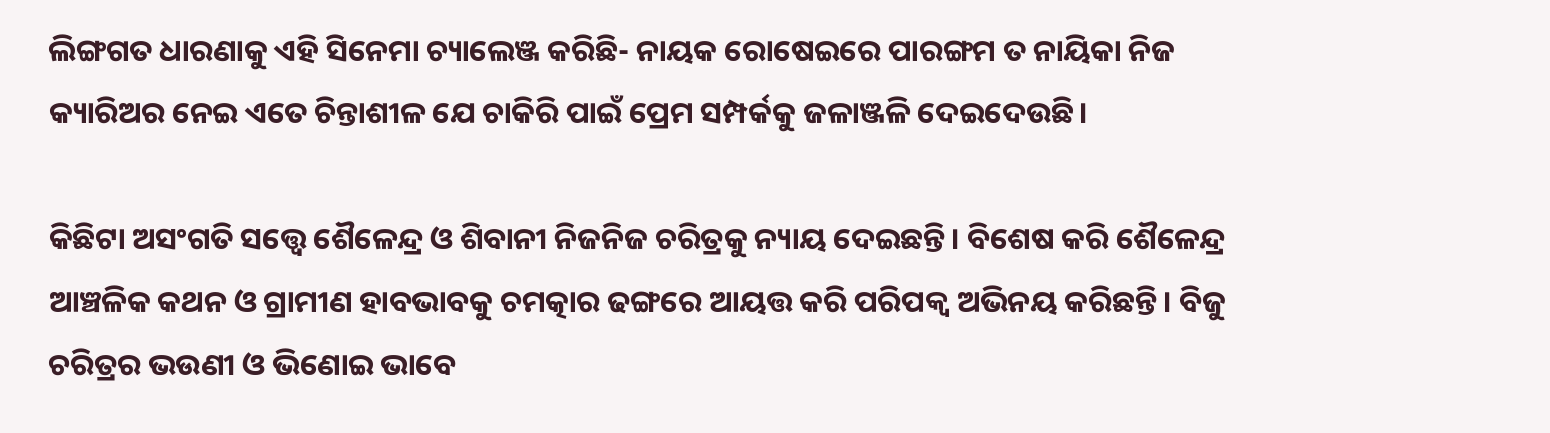ଲିଙ୍ଗଗତ ଧାରଣାକୁ ଏହି ସିନେମା ଚ୍ୟାଲେଞ୍ଜ କରିଛି- ନାୟକ ରୋଷେଇରେ ପାରଙ୍ଗମ ତ ନାୟିକା ନିଜ କ୍ୟାରିଅର ନେଇ ଏତେ ଚିନ୍ତାଶୀଳ ଯେ ଚାକିରି ପାଇଁ ପ୍ରେମ ସମ୍ପର୍କକୁ ଜଳାଞ୍ଜଳି ଦେଇଦେଉଛି।

କିଛିଟା ଅସଂଗତି ସତ୍ତ୍ବେ ଶୈଳେନ୍ଦ୍ର ଓ ଶିବାନୀ ନିଜନିଜ ଚରିତ୍ରକୁ ନ୍ୟାୟ ଦେଇଛନ୍ତି। ବିଶେଷ କରି ଶୈଳେନ୍ଦ୍ର ଆଞ୍ଚଳିକ କଥନ ଓ ଗ୍ରାମୀଣ ହାବଭାବକୁ ଚମତ୍କାର ଢଙ୍ଗରେ ଆୟତ୍ତ କରି ପରିପକ୍ବ ଅଭିନୟ କରିଛନ୍ତି। ବିଜୁ ଚରିତ୍ରର ଭଉଣୀ ଓ ଭିଣୋଇ ଭାବେ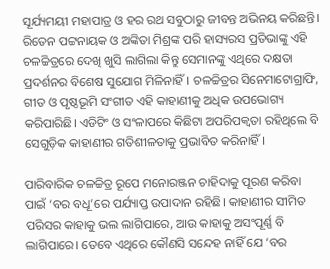ସୂର୍ଯ୍ୟମୟୀ ମହାପାତ୍ର ଓ ହର ରଥ ସବୁଠାରୁ ଜୀବନ୍ତ ଅଭିନୟ କରିଛନ୍ତି। ରିତେନ ପଟ୍ଟନାୟକ ଓ ଅଙ୍କିତା ମିଶ୍ରଙ୍କ ପରି ହାସ୍ୟରସ ପ୍ରତିଭାଙ୍କୁ ଏହି ଚଳଚ୍ଚିତ୍ରରେ ଦେଖି ଖୁସି ଲାଗିଲା କିନ୍ତୁ ସେମାନଙ୍କୁ ଏଥିରେ ଦକ୍ଷତା ପ୍ରଦର୍ଶନର ବିଶେଷ ସୁଯୋଗ ମିଳିନାହିଁ। ଚଳଚ୍ଚିତ୍ରର ସିନେମାଟୋଗ୍ରାଫି, ଗୀତ ଓ ପୃଷ୍ଠଭୂମି ସଂଗୀତ ଏହି କାହାଣୀକୁ ଅଧିକ ଉପଭୋଗ୍ୟ କରିପାରିଛି। ଏଡିଟିଂ ଓ ସଂଳାପରେ କିଛିଟା ଅପରିପକ୍ବତା ରହିଥିଲେ ବି ସେଗୁଡ଼ିକ କାହାଣୀର ଗତିଶୀଳତାକୁ ପ୍ରଭାବିତ କରିନାହିଁ।

ପାରିବାରିକ ଚଳଚ୍ଚିତ୍ର ରୂପେ ମନୋରଞ୍ଜନ ଚାହିଦାକୁ ପୂରଣ କରିବା ପାଇଁ ‘ବର ବଧୂ’ରେ ପର୍ଯ୍ୟାପ୍ତ ଉପାଦାନ ରହିଛି। କାହାଣୀର ସୀମିତ ପରିସର କାହାକୁ ଭଲ ଲାଗିପାରେ, ଆଉ କାହାକୁ ଅସଂପୂର୍ଣ୍ଣ ବି ଲାଗିପାରେ। ତେବେ ଏଥିରେ କୌଣସି ସନ୍ଦେହ ନାହିଁ ଯେ ‘ବର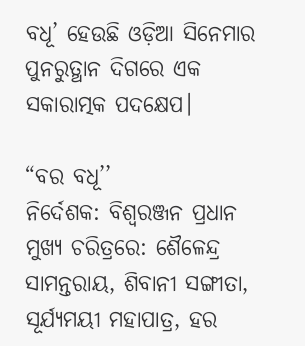ବଧୂ’ ହେଉଛି ଓଡ଼ିଆ ସିନେମାର ପୁନରୁତ୍ଥାନ ଦିଗରେ ଏକ ସକାରାତ୍ମକ ପଦକ୍ଷେପ।

“ବର ବଧୂ’’
ନିର୍ଦେଶକ: ବିଶ୍ବରଞ୍ଜନ ପ୍ରଧାନ
ମୁଖ୍ୟ ଚରିତ୍ରରେ: ଶୈଳେନ୍ଦ୍ର ସାମନ୍ତରାୟ, ଶିବାନୀ ସଙ୍ଗୀତା, ସୂର୍ଯ୍ୟମୟୀ ମହାପାତ୍ର, ହର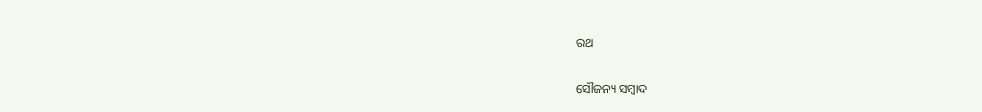ରଥ

ସୌଜନ୍ୟ ସମ୍ବାଦ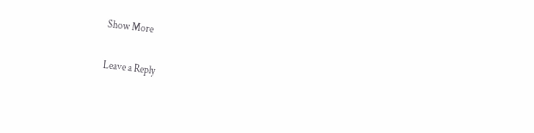Show More

Leave a Reply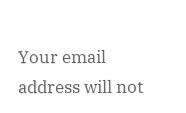Your email address will not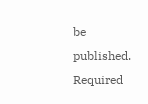be published. Required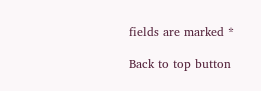fields are marked *

Back to top button